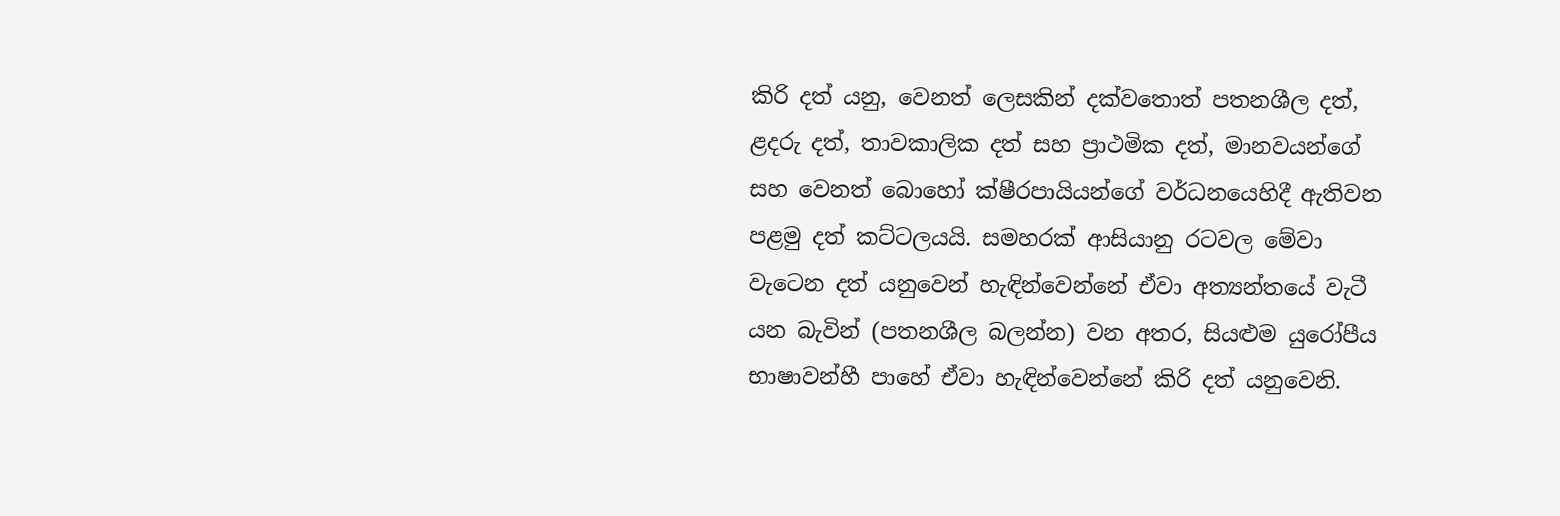කිරි දත් යනු, වෙනත් ලෙසකින් දක්වතොත් පතනශීල දත්, ළදරු දත්, තාවකාලික දත් සහ ප්‍රාථමික දත්, මානවයන්ගේ සහ වෙනත් බොහෝ ක්ෂීරපායියන්ගේ වර්ධනයෙහිදී ඇතිවන පළමු දත් කට්ටලයයි. සමහරක් ආසියානු රටවල මේවා වැටෙන දත් යනුවෙන් හැඳින්වෙන්නේ ඒවා අත්‍යන්තයේ වැටී යන බැවින් (පතනශීල බලන්න) වන අතර, සියළුම යුරෝපීය භාෂාවන්හී පාහේ ඒවා හැඳින්වෙන්නේ කිරි දත් යනුවෙනි.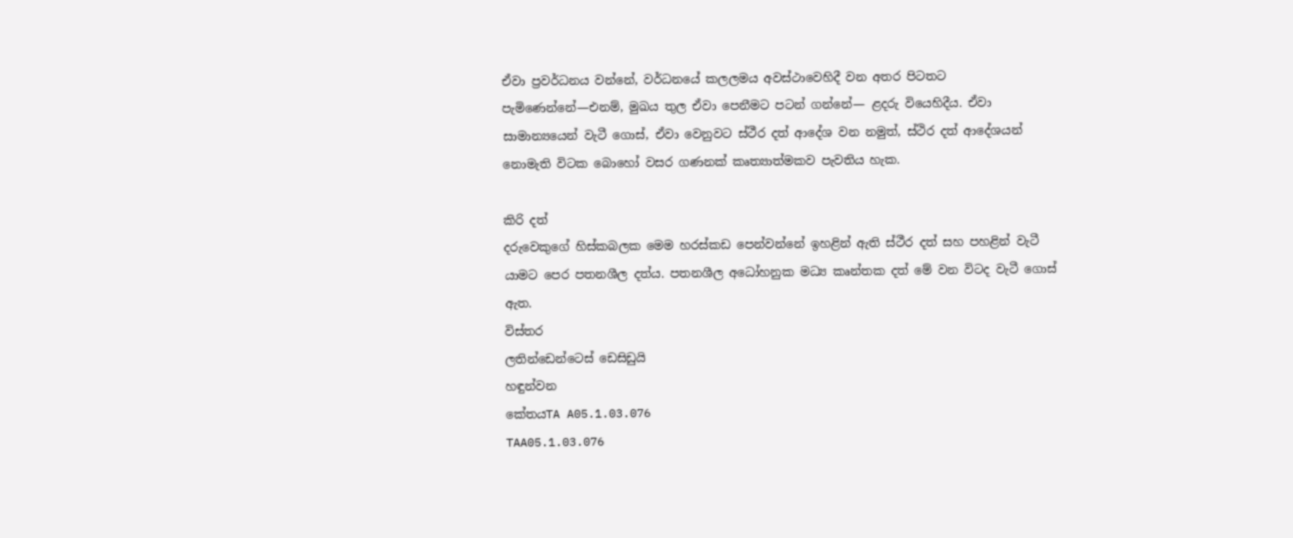ඒවා ප්‍රවර්ධනය වන්නේ, වර්ධනයේ කලලමය අවස්ථාවෙහිදී වන අතර පිටතට පැමිණෙන්නේ—එනම්, මුඛය තුල ඒවා පෙනීමට පටන් ගන්නේ— ළදරු වියෙහිදීය. ඒවා සාමාන්‍යයෙන් වැටී ගොස්, ඒවා වෙනුවට ස්ථීර දත් ආදේශ වන නමුත්, ස්ථිර දත් ආදේශයන් නොමැති විටක බොහෝ වසර ගණනක් කෘත්‍යාත්මකව පැවතිය හැක.

කිරි දත්
දරුවෙකුගේ හිස්කබලක මෙම හරස්කඩ පෙන්වන්නේ ඉහළින් ඇති ස්ථීර දත් සහ පහළින් වැටී යාමට පෙර පතනශීල දත්ය. පතනශීල අධෝහනුක මධ්‍ය කෘන්තක දත් මේ වන විටද වැටී ගොස් ඇත.
විස්තර
ලතින්ඩෙන්ටෙස් ඩෙසිඩුයි
හඳුන්වන
කේතයTA A05.1.03.076
TAA05.1.03.076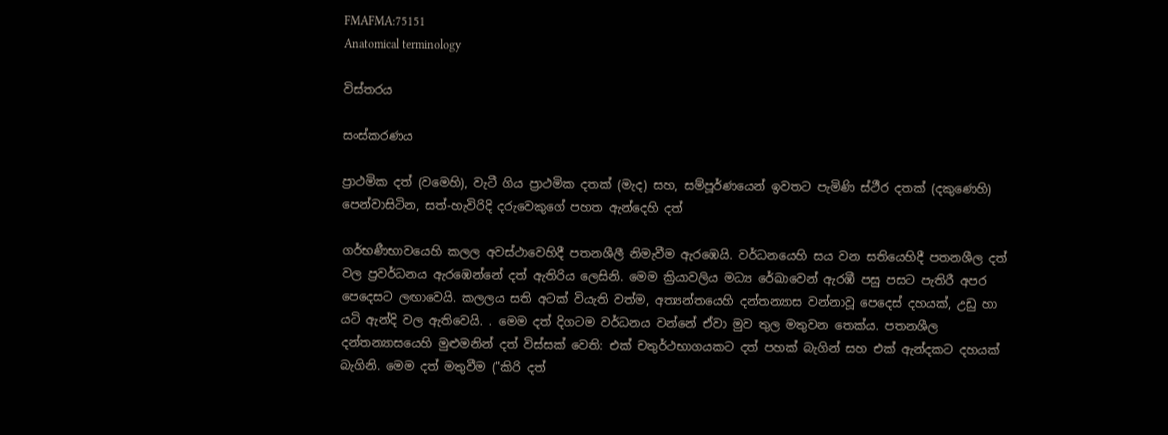FMAFMA:75151
Anatomical terminology

විස්තරය

සංස්කරණය

ප්‍රාථමික දත් (වමෙහි), වැටී ගිය ප්‍රාථමික දතක් (මැද) සහ, සම්පූර්ණයෙන් ඉවතට පැමිණි ස්ථීර දතක් (දකුණෙහි) පෙන්වාසිටින, සත්-හැවිරිදි දරුවෙකුගේ පහත ඇන්දෙහි දත්

ගර්භණීභාවයෙහි කලල අවස්ථාවෙහිදී පතනශීලී නිමැවීම ඇරඹෙයි. වර්ධනයෙහි සය වන සතියෙහිදී පතනශීල දත් වල ප්‍රවර්ධනය ඇරඹෙන්නේ දත් ඇතිරිය ලෙසිනි. මෙම ක්‍රියාවලිය මධ්‍ය රේඛාවෙන් ඇරඹී පසු පසට පැතිරී අපර පෙදෙසට ලඟාවෙයි. කලලය සති අටක් වියැති වත්ම, අත්‍යන්තයෙහි දන්තන්‍යාස වන්නාවූ පෙදෙස් දහයක්, උඩු හා යටි ඇන්දි වල ඇතිවෙයි. . මෙම දත් දිගටම වර්ධනය වන්නේ ඒවා මුව තුල මතුවන තෙක්ය. පතනශීල දන්තන්‍යාසයෙහි මුළුමනින් දත් විස්සක් වෙති: එක් චතුර්ථභාගයකට දත් පහක් බැගින් සහ එක් ඇන්දකට දහයක් බැගිනි. මෙම දත් මතුවීම ("කිරි දත්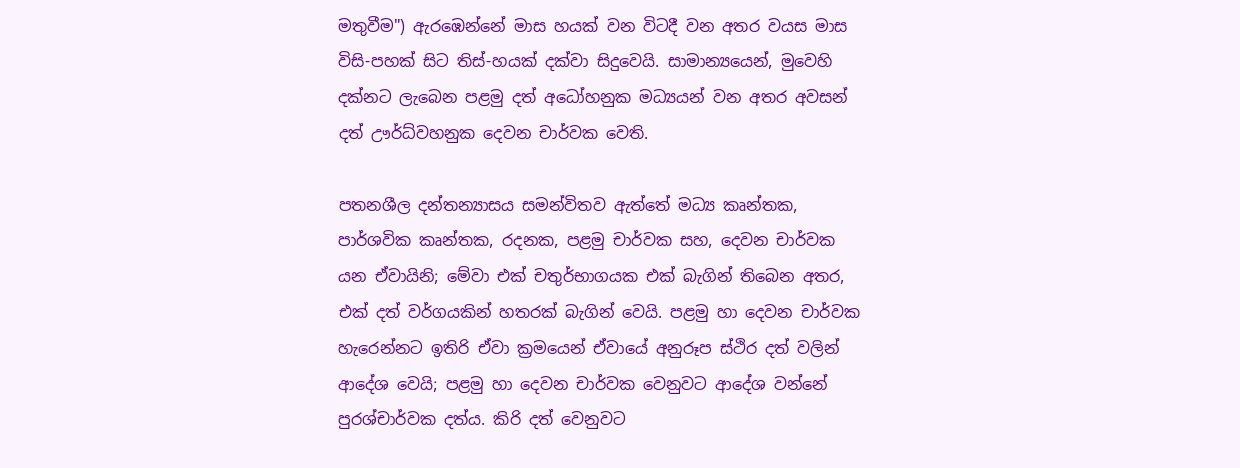මතුවීම") ඇරඹෙන්නේ මාස හයක් වන විටදී වන අතර වයස මාස විසි-පහක් සිට තිස්-හයක් දක්වා සිදුවෙයි. සාමාන්‍යයෙන්, මුවෙහි දක්නට ලැබෙන පළමු දත් අධෝහනුක මධ්‍යයන් වන අතර අවසන් දත් ඌර්ධ්වහනුක දෙවන චාර්වක වෙති.

පතනශීල දන්තන්‍යාසය සමන්විතව ඇත්තේ මධ්‍ය කෘන්තක, පාර්ශවික කෘන්තක, රදනක, පළමු චාර්වක සහ, දෙවන චාර්වක යන ඒවායිනි; මේවා එක් චතුර්භාගයක එක් බැගින් තිබෙන අතර, එක් දත් වර්ගයකින් හතරක් බැගින් වෙයි. පළමු හා දෙවන චාර්වක හැරෙන්නට ඉතිරි ඒවා ක්‍රමයෙන් ඒවායේ අනුරූප ස්ථිර දත් වලින් ආදේශ වෙයි; පළමු හා දෙවන චාර්වක වෙනුවට ආදේශ වන්නේ පුරශ්චාර්වක දත්ය. කිරි දත් වෙනුවට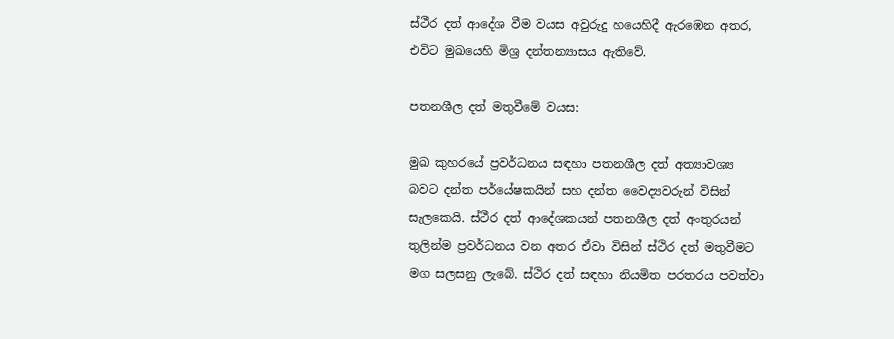ස්ථීර දත් ආදේශ වීම වයස අවුරුදු හයෙහිදී ඇරඹෙන අතර, එවිට මුඛයෙහි මිශ්‍ර දන්තන්‍යාසය ඇතිවේ.

පතනශීල දත් මතුවීමේ වයස:

මුඛ කුහරයේ ප්‍රවර්ධනය සඳහා පතනශීල දත් අත්‍යාවශ්‍ය බවට දන්ත පර්යේෂකයින් සහ දන්ත වෛද්‍යවරුන් විසින් සැලකෙයි. ස්ථීර දත් ආදේශකයන් පතනශීල දත් අංතුරයන් තුලින්ම ප්‍රවර්ධනය වන අතර ඒවා විසින් ස්ථිර දත් මතුවීමට මග සලසනු ලැබේ. ස්ථිර දත් සඳහා නියමිත පරතරය පවත්වා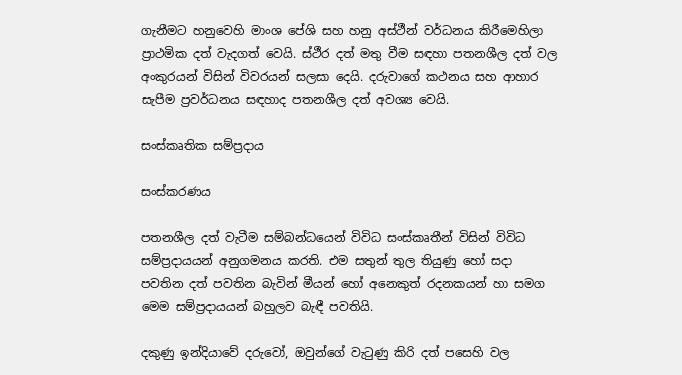ගැනීමට හනුවෙහි මාංශ පේශි සහ හනු අස්ථීන් වර්ධනය කිරීමෙහිලා ප්‍රාථමික දත් වැදගත් වෙයි. ස්ථීර දත් මතු වීම සඳහා පතනශීල දත් වල අංකුරයන් විසින් විවරයන් සලසා දෙයි. දරුවාගේ කථනය සහ ආහාර සැපීම ප්‍රවර්ධනය සඳහාද පතනශීල දත් අවශ්‍ය වෙයි.

සංස්කෘතික සම්ප්‍රදාය

සංස්කරණය

පතනශීල දත් වැටීම සම්බන්ධයෙන් විවිධ සංස්කෘතීන් විසින් විවිධ සම්ප්‍රදායයන් අනුගමනය කරති. එම සතුන් තුල තියුණු හෝ සදා පවතින දත් පවතින බැවින් මීයන් හෝ අනෙකුත් රදනකයන් හා සමග මෙම සම්ප්‍රදායයන් බහුලව බැඳී පවතියි.

දකුණු ඉන්දියාවේ දරුවෝ, ඔවුන්ගේ වැටුණු කිරි දත් පසෙහි වල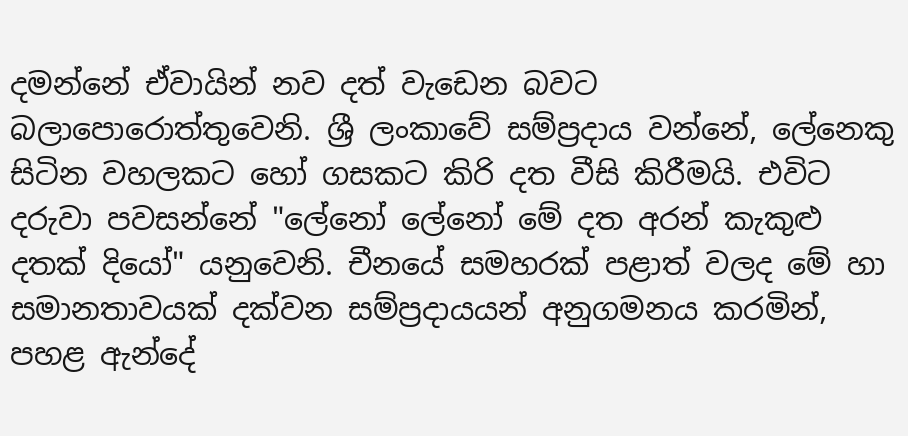දමන්නේ ඒවායින් නව දත් වැඩෙන බවට බලාපොරොත්තුවෙනි. ශ්‍රී ලංකාවේ සම්ප්‍රදාය වන්නේ, ලේනෙකු සිටින වහලකට හෝ ගසකට කිරි දත වීසි කිරීමයි. එවිට දරුවා පවසන්නේ "ලේනෝ ලේනෝ මේ දත අරන් කැකුළු දතක් දියෝ" යනුවෙනි. චීනයේ සමහරක් පළාත් වලද මේ හා සමානතාවයක් දක්වන සම්ප්‍රදායයන් අනුගමනය කරමින්, පහළ ඇන්දේ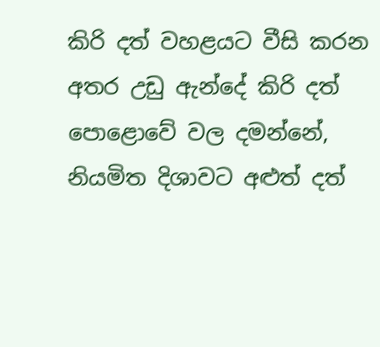කිරි දත් වහළයට වීසි කරන අතර උඩු ඇන්දේ කිරි දත් පොළොවේ වල දමන්නේ, නියමිත දිශාවට අළුත් දත්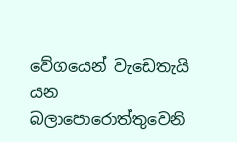වේගයෙන් වැඩෙතැයි යන බලාපොරොත්තුවෙනි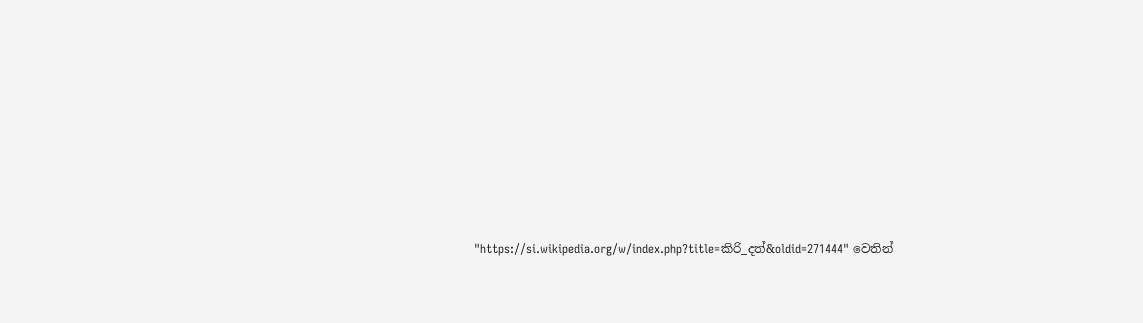"https://si.wikipedia.org/w/index.php?title=කිරි_දත්&oldid=271444" වෙතින්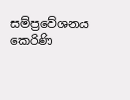සම්ප්‍රවේශනය කෙරිණි